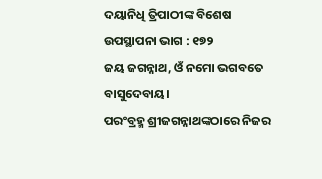ଦୟାନିଧି ତ୍ରିପାଠୀଙ୍କ ବିଶେଷ ଉପସ୍ଥାପନା ଭାଗ : ୧୭୨
ଜୟ ଜଗନ୍ନାଥ, ଓଁ ନମୋ ଭଗବତେ ବାସୁଦେବାୟ।
ପରଂବ୍ରହ୍ମ ଶ୍ରୀଜଗନ୍ନାଥଙ୍କଠାରେ ନିଜର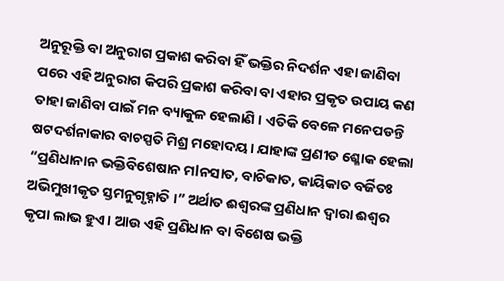ଅନୁରୂକ୍ତି ବା ଅନୁରାଗ ପ୍ରକାଶ କରିବା ହିଁ ଭକ୍ତିର ନିଦର୍ଶନ ଏହା ଜାଣିବା ପରେ ଏହି ଅନୁରାଗ କିପରି ପ୍ରକାଶ କରିବା ବା ଏହାର ପ୍ରକୃତ ଉପାୟ କଣ ତାହା ଜାଣିବା ପାଇଁ ମନ ବ୍ୟାକୁଳ ହେଲାଣି । ଏତିକି ବେଳେ ମନେପଡନ୍ତି ଷଟଦର୍ଶନାକାର ବାଚସ୍ପତି ମିଶ୍ର ମହୋଦୟ। ଯାହାଙ୍କ ପ୍ରଣୀତ ଶ୍ଳୋକ ହେଲା “ପ୍ରଣିଧାନାନ ଭକ୍ତିବିଶେଷାନ ମlନସାତ, ବାଚିକାତ, କାୟିକାତ ବର୍ଜିତଃ ଅଭିମୁଖୀକୃତ ସ୍ତମନୁଗୃହ୍ନାତି ।” ଅର୍ଥାତ ଈଶ୍ୱରଙ୍କ ପ୍ରଣିଧାନ ଦ୍ୱାରା ଈଶ୍ୱର କୃପା ଲାଭ ହୁଏ। ଆଉ ଏହି ପ୍ରଣିଧାନ ବା ବିଶେଷ ଭକ୍ତି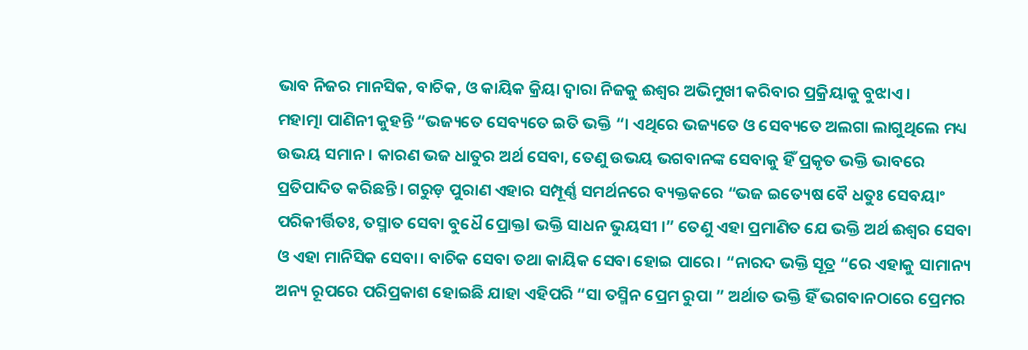ଭାବ ନିଜର ମାନସିକ, ବାଚିକ, ଓ କାୟିକ କ୍ରିୟା ଦ୍ୱାରା ନିଜକୁ ଈଶ୍ୱର ଅଭିମୁଖୀ କରିବାର ପ୍ରକ୍ରିୟାକୁ ବୁଝାଏ।
ମହାତ୍ମା ପାଣିନୀ କୁହନ୍ତି “ଭଜ୍ୟତେ ସେବ୍ୟତେ ଇତି ଭକ୍ତି “। ଏଥିରେ ଭଜ୍ୟତେ ଓ ସେବ୍ୟତେ ଅଲଗା ଲାଗୁଥିଲେ ମଧ୍ୟ ଉଭୟ ସମାନ। କାରଣ ଭଜ ଧାତୁର ଅର୍ଥ ସେବା, ତେଣୁ ଉଭୟ ଭଗବାନଙ୍କ ସେବାକୁ ହିଁ ପ୍ରକୃତ ଭକ୍ତି ଭାବରେ ପ୍ରତିପାଦିତ କରିଛନ୍ତି। ଗରୁଡ଼ ପୁରାଣ ଏହାର ସମ୍ପୂର୍ଣ୍ଣ ସମର୍ଥନରେ ବ୍ୟକ୍ତକରେ “ଭଜ ଇତ୍ୟେଷ ବୈ ଧତୁଃ ସେବୟାଂ ପରିକୀର୍ତ୍ତିତଃ, ତସ୍ମାତ ସେବା ବୁଧୈ ପ୍ରୋକ୍ତl ଭକ୍ତି ସାଧନ ଭୁୟସୀ ।” ତେଣୁ ଏହା ପ୍ରମାଣିତ ଯେ ଭକ୍ତି ଅର୍ଥ ଈଶ୍ୱର ସେବା ଓ ଏହା ମାନିସିକ ସେବା। ବାଚିକ ସେବା ତଥା କାୟିକ ସେବା ହୋଇ ପାରେ। “ନାରଦ ଭକ୍ତି ସୂତ୍ର “ରେ ଏହାକୁ ସାମାନ୍ୟ ଅନ୍ୟ ରୂପରେ ପରିପ୍ରକାଶ ହୋଇଛି ଯାହା ଏହିପରି “ସା ତସ୍ମିନ ପ୍ରେମ ରୁପା ” ଅର୍ଥାତ ଭକ୍ତି ହିଁ ଭଗବାନଠାରେ ପ୍ରେମର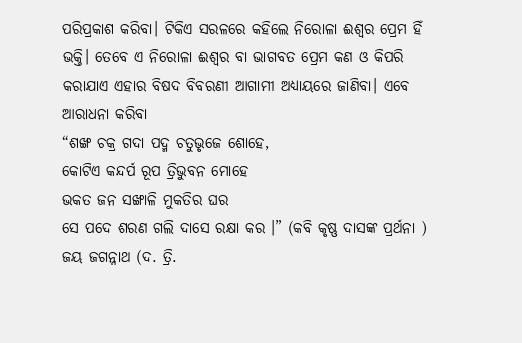ପରିପ୍ରକାଶ କରିବା। ଟିକିଏ ସରଳରେ କହିଲେ ନିରୋଳା ଈଶ୍ୱର ପ୍ରେମ ହିଁ ଭକ୍ତି। ତେବେ ଏ ନିରୋଳା ଈଶ୍ୱର ବା ଭାଗବତ ପ୍ରେମ କଣ ଓ କିପରି କରାଯାଏ ଏହାର ବିଷଦ ବିବରଣୀ ଆଗାମୀ ଅଧ୍ୟାୟରେ ଜାଣିବା। ଏବେ ଆରାଧନା କରିବା
“ଶଙ୍ଖ ଚକ୍ର ଗଦା ପଦ୍ମ ଚତୁଭୃଜେ ଶୋହେ,
କୋଟିଏ କନ୍ଦର୍ପ ରୂପ ତ୍ରିଭୁବନ ମୋହେ
ଭକତ ଜନ ସଙ୍ଖାଳି ମୁକତିର ଘର
ସେ ପଦେ ଶରଣ ଗଲି ଦାସେ ରକ୍ଷା କର ।” (କବି କୃଷ୍ଣ ଦାସଙ୍କ ପ୍ରର୍ଥନା )
ଜୟ ଜଗନ୍ନାଥ (ଦ. ତ୍ରି.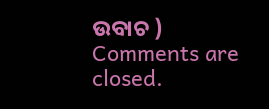ଉବାଚ )
Comments are closed.